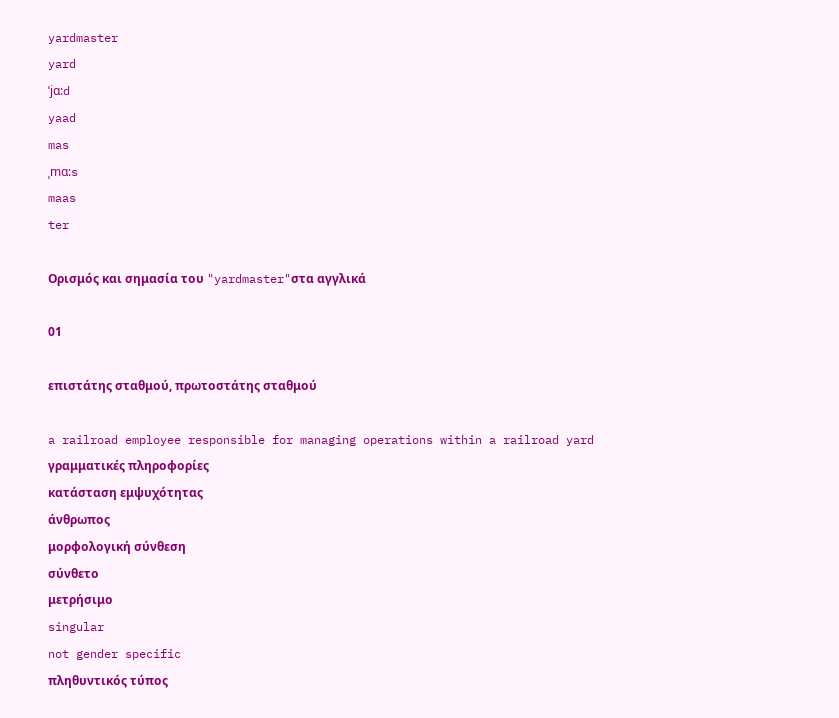yardmaster
yard
ˈjɑ:d
yaad
mas
ˌmɑ:s
maas
ter

Ορισμός και σημασία του "yardmaster"στα αγγλικά

01

επιστάτης σταθμού, πρωτοστάτης σταθμού

a railroad employee responsible for managing operations within a railroad yard
γραμματικές πληροφορίες
κατάσταση εμψυχότητας
άνθρωπος
μορφολογική σύνθεση
σύνθετο
μετρήσιμο
singular
not gender specific
πληθυντικός τύπος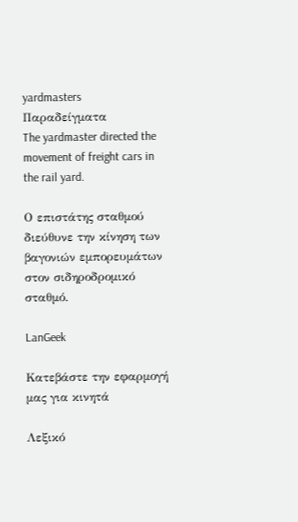yardmasters
Παραδείγματα
The yardmaster directed the movement of freight cars in the rail yard.

Ο επιστάτης σταθμού διεύθυνε την κίνηση των βαγονιών εμπορευμάτων στον σιδηροδρομικό σταθμό.

LanGeek

Κατεβάστε την εφαρμογή μας για κινητά

Λεξικό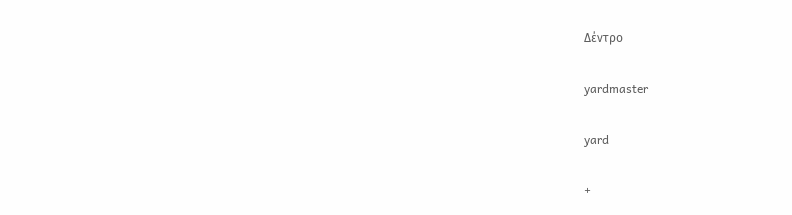Δέντρο

yardmaster

yard

+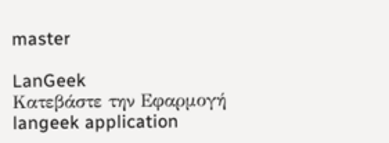master

LanGeek
Κατεβάστε την Εφαρμογή
langeek application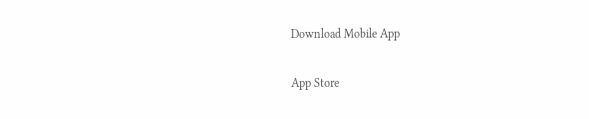Download Mobile App

App Store